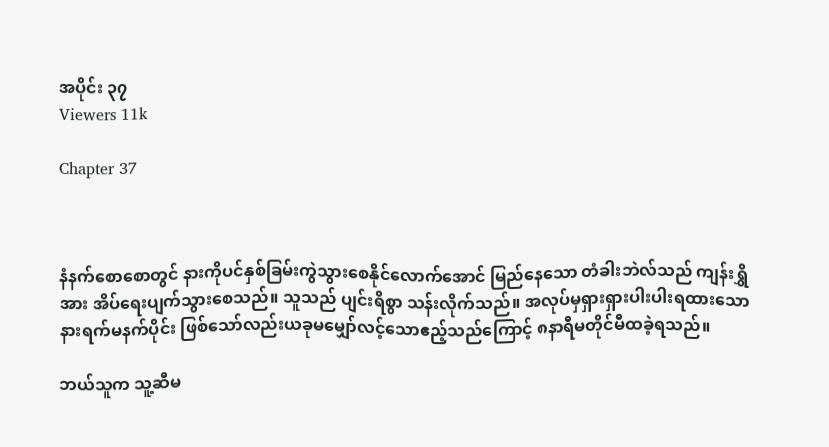အပိုင်း ၃၇
Viewers 11k

Chapter 37



နံနက်စောစောတွင် နားကိုပင်နှစ်ခြမ်းကွဲသွားစေနိုင်လောက်အောင် မြည်နေသော တံခါးဘဲလ်သည် ကျန်းရွှိအား အိပ်ရေးပျက်သွားစေသည်။ သူသည် ပျင်းရိစွာ သန်းလိုက်သည်။ အလုပ်မှရှားရှားပါးပါးရထားသော နားရက်မနက်ပိုင်း ဖြစ်သော်လည်းယခုမမျှော်လင့်သောဧည့်သည်ကြောင့် ၈နာရီမတိုင်မီထခဲ့ရသည်။

ဘယ်သူက သူ့ဆီမ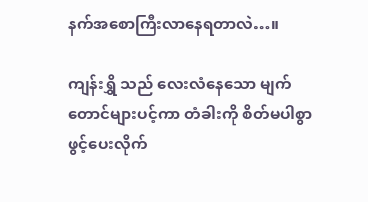နက်အစောကြီးလာနေရတာလဲ…။

ကျန်းရွှိ သည် လေးလံနေသော မျက်တောင်များပင့်ကာ တံခါးကို စိတ်မပါစွာဖွင့်ပေးလိုက်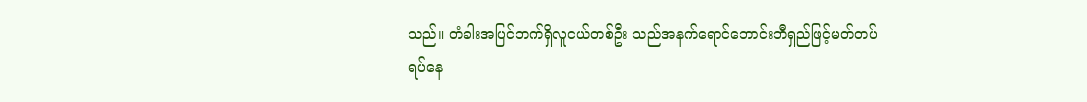သည်။ တံခါးအပြင်ဘက်ရှိလူငယ်တစ်ဦး သည်အနက်ရောင်ဘောင်းဘီရှည်ဖြင့်မတ်တပ်ရပ်နေ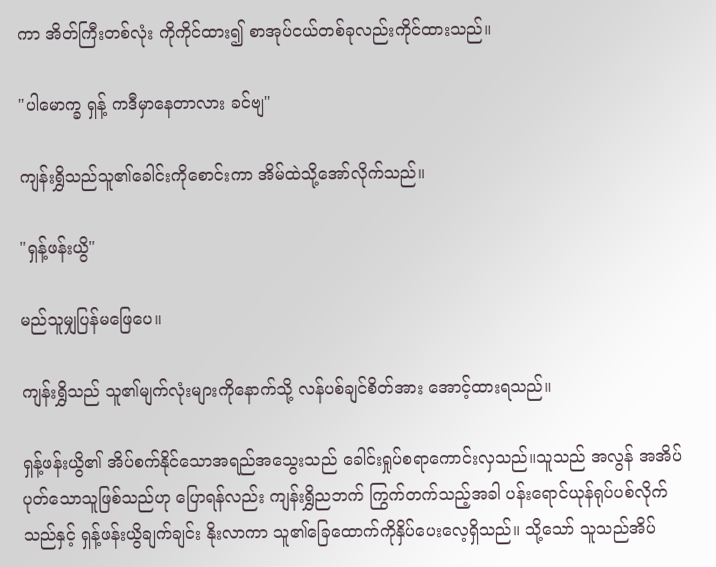ကာ အိတ်ကြီးတစ်လုံး ကိုကိုင်ထား၍ စာအုပ်ငယ်တစ်ခုလည်းကိုင်ထားသည်။

"ပါမောက္ခ ရှန့် ကဒီမှာနေတာလား ခင်ဗျ"

ကျန်းရွှိသည်သူ၏ခေါင်းကိုစောင်းကာ အိမ်ထဲသို့အော်လိုက်သည်။

"ရှန့်ဖန်းယွိ"

မည်သူမျှပြန်မဖြေပေ။

ကျန်းရွှိသည် သူ၏မျက်လုံးများကိုနောက်သို့ လန်ပစ်ချင်စိတ်အား အောင့်ထားရသည်။

ရှန့်ဖန်းယွိ၏ အိပ်စက်နိုင်သောအရည်အသွေးသည် ခေါင်းရှုပ်စရာကောင်းလှသည်။သူသည် အလွန် အအိပ်ပုတ်သောသူဖြစ်သည်ဟု ပြောရန်လည်း ကျန်းရွှိညဘက် ကြွက်တက်သည့်အခါ ပန်းရောင်ယုန်ရုပ်ပစ်လိုက်သည်နှင့် ရှန့်ဖန်းယွိချက်ချင်း နိုးလာကာ သူ၏ခြေထောက်ကိုနှိပ်ပေးလေ့ရှိသည်။ သို့သော် သူသည်အိပ်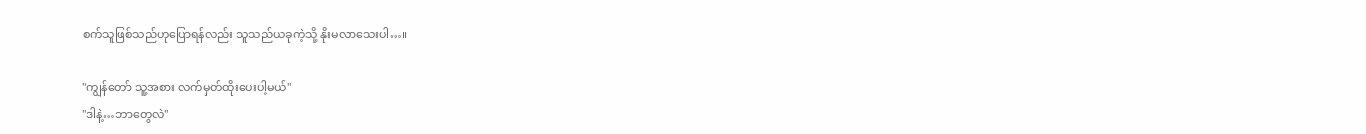စက်သူဖြစ်သည်ဟုပြောရန်လည်း သူသည်ယခုကဲ့သို့ နိုးမလာသေးပါ…။

"ကျွန်တော် သူ့အစား လက်မှတ်ထိုးပေးပါ့မယ်"
"ဒါနဲ့…ဘာတွေလဲ"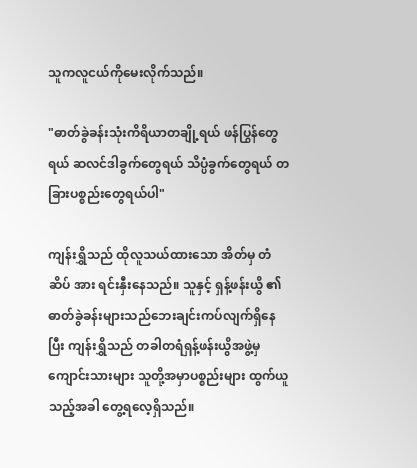သူကလူငယ်ကိုမေးလိုက်သည်။

"ဓာတ်ခွဲခန်းသုံးကိရိယာတချို့ရယ် ဖန်ပြွန်တွေရယ် ဆလင်ဒါခွက်တွေရယ် သိပ္ပံခွက်တွေရယ် တခြားပစ္စည်းတွေရယ်ပါ"

ကျန်းရွှိသည် ထိုလူသယ်ထားသော အိတ်မှ တံဆိပ် အား ရင်းနှီးနေသည်။ သူနှင့် ရှန့်ဖန်းယွိ ၏ ဓာတ်ခွဲခန်းများသည်ဘေးချင်းကပ်လျက်ရှိနေပြီး ကျန်းရွှိသည် တခါတရံရှန့်ဖန်းယွိအဖွဲ့မှ ကျောင်းသားများ သူတို့အမှာပစ္စည်းများ ထွက်ယူသည့်အခါ တွေ့ရလေ့ရှိသည်။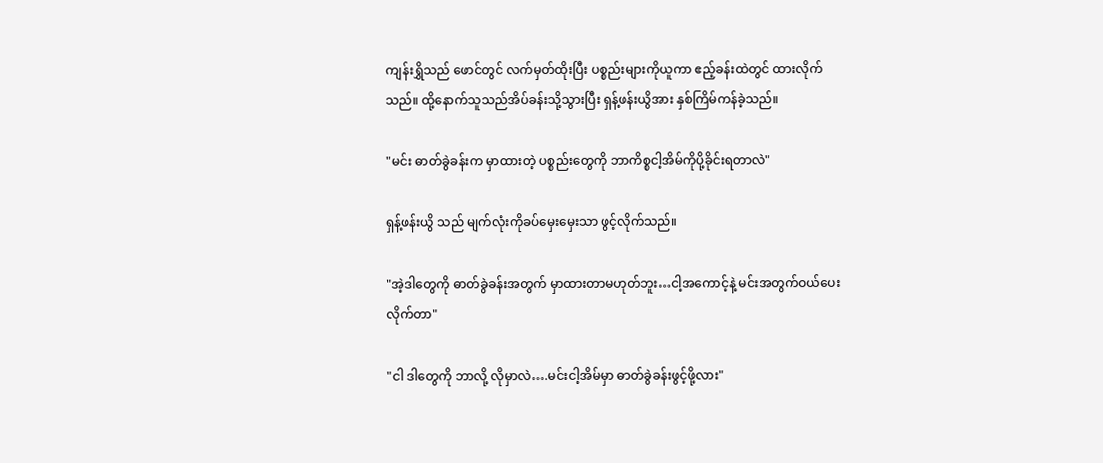ကျန်းရွှိသည် ဖောင်တွင် လက်မှတ်ထိုးပြီး ပစ္စည်းများကိုယူကာ ဧည့်ခန်းထဲတွင် ထားလိုက်သည်။ ထို့နောက်သူသည်အိပ်ခန်းသို့သွားပြီး ရှန့်ဖန်းယွိအား နှစ်ကြိမ်ကန်ခဲ့သည်။

"မင်း ဓာတ်ခွဲခန်းက မှာထားတဲ့ ပစ္စည်းတွေကို ဘာကိစ္စငါ့အိမ်ကိုပို့ခိုင်းရတာလဲ"

ရှန့်ဖန်းယွိ သည် မျက်လုံးကိုခပ်မှေးမှေးသာ ဖွင့်လိုက်သည်။

"အဲ့ဒါတွေကို ဓာတ်ခွဲခန်းအတွက် မှာထားတာမဟုတ်ဘူး…ငါ့အကောင့်နဲ့ မင်းအတွက်ဝယ်ပေးလိုက်တာ"

"ငါ ဒါတွေကို ဘာလို့ လိုမှာလဲ….မင်းငါ့အိမ်မှာ ဓာတ်ခွဲခန်းဖွင့်ဖို့လား"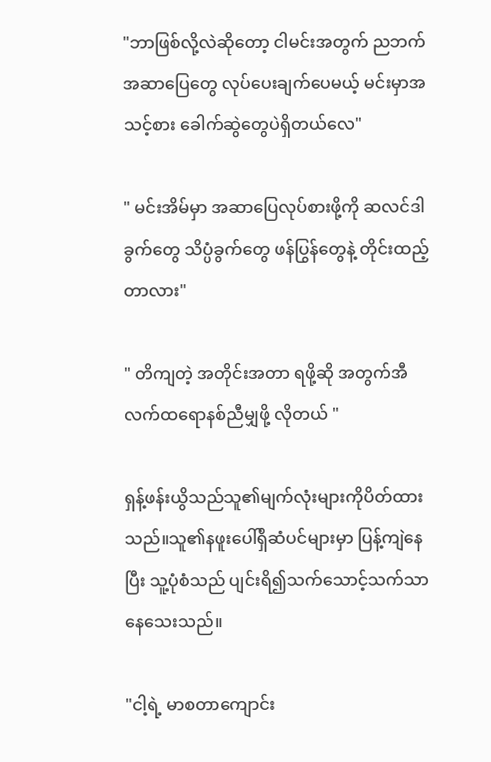"ဘာဖြစ်လို့လဲဆိုတော့ ငါမင်းအတွက် ညဘက် အဆာပြေတွေ လုပ်ပေးချက်ပေမယ့် မင်းမှာအသင့်စား ခေါက်ဆွဲတွေပဲရှိတယ်လေ"

" မင်းအိမ်မှာ အဆာပြေလုပ်စားဖို့ကို ဆလင်ဒါခွက်တွေ သိပ္ပံခွက်တွေ ဖန်ပြွန်တွေနဲ့ တိုင်းထည့်တာလား"

" တိကျတဲ့ အတိုင်းအတာ ရဖို့ဆို အတွက်အီလက်ထရောနစ်ညီမျှဖို့ လိုတယ် "

ရှန့်ဖန်းယွိသည်သူ၏မျက်လုံးများကိုပိတ်ထားသည်။သူ၏နဖူးပေါ်ရှိဆံပင်များမှာ ပြန့်ကျဲနေပြီး သူ့ပုံစံသည် ပျင်းရိ၍သက်သောင့်သက်သာနေသေးသည်။

"ငါ့ရဲ့ မာစတာကျောင်း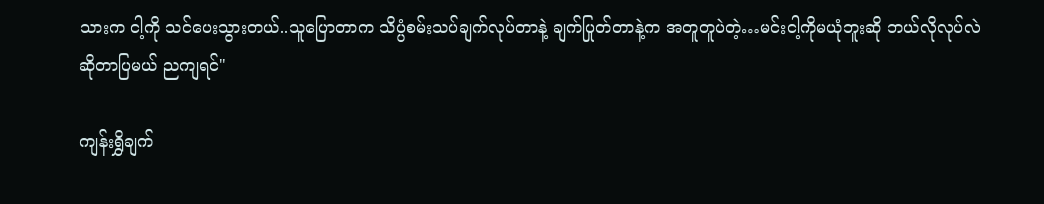သားက ငါ့ကို သင်ပေးသွားတယ်..သူပြောတာက သိပ္ပံစမ်းသပ်ချက်လုပ်တာနဲ့ ချက်ပြုတ်တာနဲ့က အတူတူပဲတဲ့…မင်းငါ့ကိုမယုံဘူးဆို ဘယ်လိုလုပ်လဲဆိုတာပြမယ် ညကျရင်"

ကျန်းရွှိချက်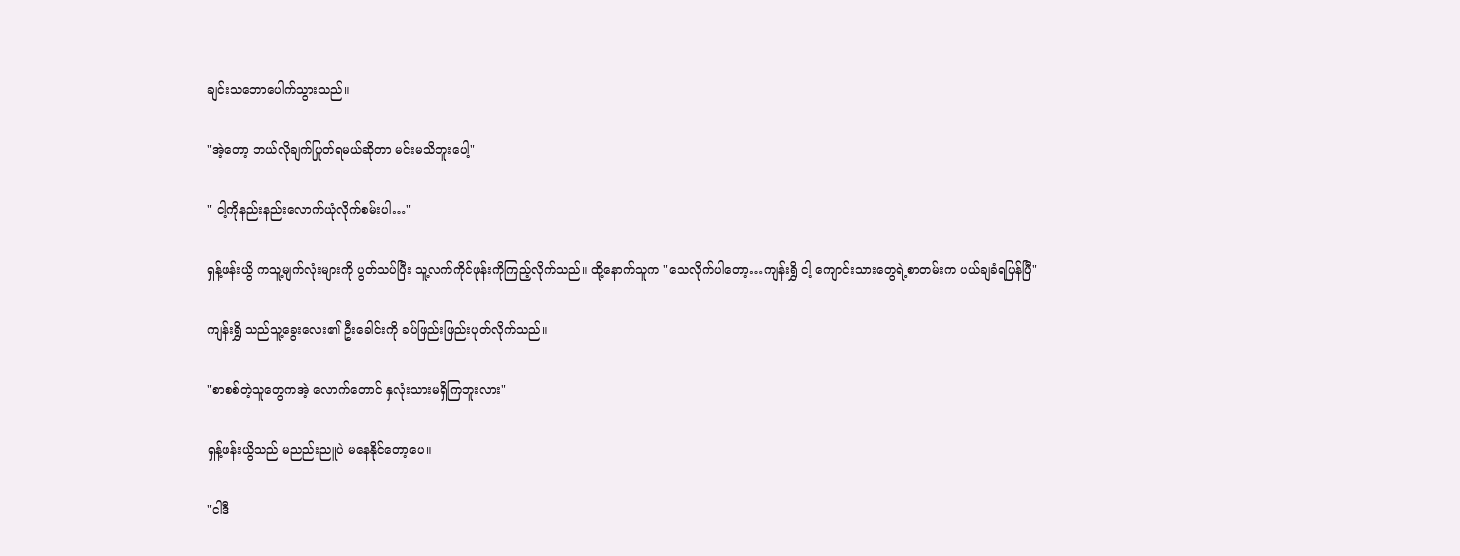ချင်းသဘောပေါက်သွားသည်။

"အဲ့တော့ ဘယ်လိုချက်ပြုတ်ရမယ်ဆိုတာ မင်းမသိဘူးပေါ့"

" ငါ့ကိုနည်းနည်းလောက်ယုံလိုက်စမ်းပါ…"

ရှန့်ဖန်းယွိ ကသူ့မျက်လုံးများကို ပွတ်သပ်ပြီး သူ့လက်ကိုင်ဖုန်းကိုကြည့်လိုက်သည်။ ထို့နောက်သူက "သေလိုက်ပါတော့…ကျန်းရွှိ ငါ့ ကျောင်းသားတွေရဲ့စာတမ်းက ပယ်ချခံရပြန်ပြီ"

ကျန်းရွှိ သည်သူ့ခွေးလေး၏ ဦးခေါင်းကို ခပ်ဖြည်းဖြည်းပုတ်လိုက်သည်။

"စာစစ်တဲ့သူတွေကအဲ့ လောက်တောင် နှလုံးသားမရှိကြဘူးလား"

ရှန့်ဖန်းယွိသည် မညည်းညူပဲ မနေနိုင်တော့ပေ။

"ငါဒီ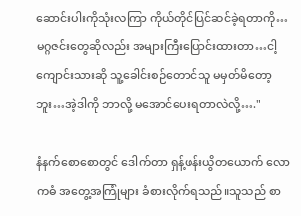ဆောင်းပါးကိုသုံးလကြာ ကိုယ်တိုင်ပြင်ဆင်ခဲ့ရတာကို…မဂ္ဂဇင်းတွေဆိုလည်း အများကြီးပြောင်းထားတာ…ငါ့ကျောင်းသားဆို သူ့ခေါင်းစဉ်တောင်သူ မမှတ်မိတော့ဘူး…အဲ့ဒါကို ဘာလို့ မအောင်ပေးရတာလဲလို့…."

နံနက်စောစောတွင် ဒေါက်တာ ရှန့်ဖန်းယွိတယောက် လောကဓံ အတွေ့အကြုံများ ခံစားလိုက်ရသည်။သူသည် စာ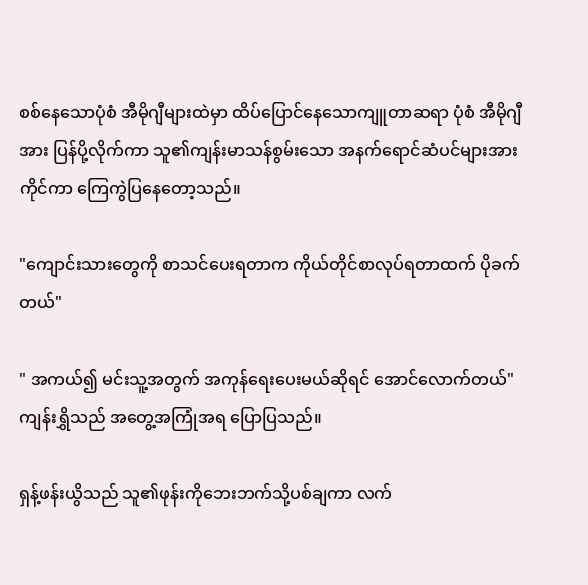စစ်နေသောပုံစံ အီမိုဂျီများထဲမှာ ထိပ်ပြောင်နေသောကျူတာဆရာ ပုံစံ အီမိုဂျီအား ပြန်ပို့လိုက်ကာ သူ၏ကျန်းမာသန်စွမ်းသော အနက်ရောင်ဆံပင်များအား ကိုင်ကာ ကြေကွဲပြနေတော့သည်။

"ကျောင်းသားတွေကို စာသင်ပေးရတာက ကိုယ်တိုင်စာလုပ်ရတာထက် ပိုခက်တယ်"

" အကယ်၍ မင်းသူ့အတွက် အကုန်ရေးပေးမယ်ဆိုရင် အောင်လောက်တယ်"
ကျန်းရွှိသည် အတွေ့အကြုံအရ ပြောပြသည်။

ရှန့်ဖန်းယွိသည် သူ၏ဖုန်းကိုဘေးဘက်သို့ပစ်ချကာ လက်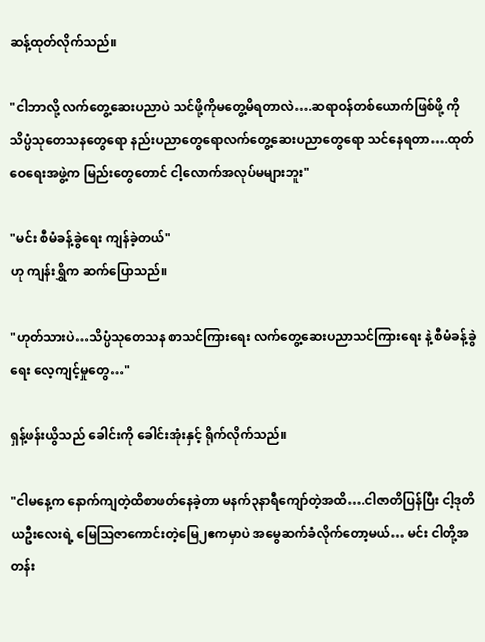ဆန့်ထုတ်လိုက်သည်။

"ငါဘာလို့ လက်တွေ့ဆေးပညာပဲ သင်ဖို့ကိုမတွေ့မိရတာလဲ….ဆရာဝန်တစ်ယောက်ဖြစ်ဖို့ ကို သိပ္ပံသုတေသနတွေရော နည်းပညာတွေရောလက်တွေ့ဆေးပညာတွေရော သင်နေရတာ….ထုတ်ဝေရေးအဖွဲ့က မြည်းတွေတောင် ငါ့လောက်အလုပ်မများဘူး"

"မင်း စီမံခန့်ခွဲရေး ကျန်ခဲ့တယ်"
ဟု ကျန်းရွှိက ဆက်ပြောသည်။

"ဟုတ်သားပဲ…သိပ္ပံသုတေသန စာသင်ကြားရေး လက်တွေ့ဆေးပညာသင်ကြားရေး နဲ့ စီမံခန့်ခွဲရေး လေ့ကျင့်မှုတွေ…"

ရှန့်ဖန်းယွိသည် ခေါင်းကို ခေါင်းအုံးနှင့် ရိုက်လိုက်သည်။

"ငါမနေ့က နောက်ကျတဲ့ထိစာဖတ်နေခဲ့တာ မနက်၃နာရီကျော်တဲ့အထိ….ငါဇာတိပြန်ပြီး ငါ့ဒုတိယဦးလေးရဲ့ မြေဩဇာကောင်းတဲ့မြေ၂ဧကမှာပဲ အမွေဆက်ခံလိုက်တော့မယ်… မင်း ငါတို့အတန်း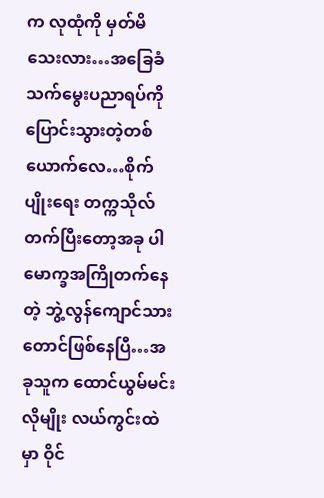က လုထုံကို မှတ်မိသေးလား…အခြေခံသက်မွေးပညာရပ်ကို ပြောင်းသွားတဲ့တစ်ယောက်လေ…စိုက်ပျိုးရေး တက္ကသိုလ်တက်ပြီးတော့အခု ပါမောက္ခအကြိုတက်နေတဲ့ ဘွဲ့လွန်ကျောင်သားတောင်ဖြစ်နေပြီ…အခုသူက ထောင်ယွမ်မင်း လိုမျိုး လယ်ကွင်းထဲမှာ ဝိုင်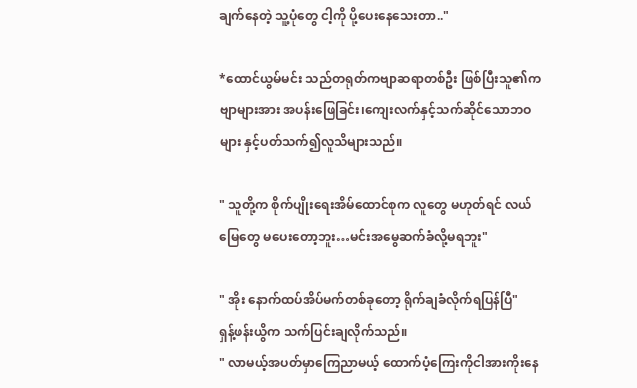ချက်နေတဲ့ သူ့ပုံတွေ ငါ့ကို ပို့ပေးနေသေးတာ.."

*ထောင်ယွမ်မင်း သည်တရုတ်ကဗျာဆရာတစ်ဦး ဖြစ်ပြီးသူ၏ကဗျာများအား အပန်းဖြေခြင်း၊ကျေးလက်နှင့်သက်ဆိုင်သောဘဝများ နှင့်ပတ်သက်၍လူသိများသည်။

" သူတို့က စိုက်ပျိုးရေးအိမ်ထောင်စုက လူတွေ မဟုတ်ရင် လယ်မြေတွေ မပေးတော့ဘူး…မင်းအမွေဆက်ခံလို့မရဘူး"

" အိုး နောက်ထပ်အိပ်မက်တစ်ခုတော့ ရိုက်ချခံလိုက်ရပြန်ပြီ"
ရှန့်ဖန်းယွိက သက်ပြင်းချလိုက်သည်။
" လာမယ့်အပတ်မှာကြေညာမယ့် ထောက်ပံ့ကြေးကိုငါအားကိုးနေ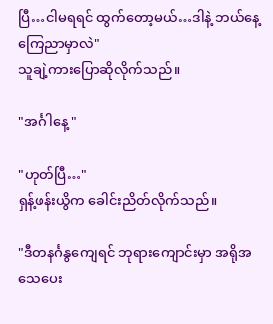ပြီ…ငါမရရင် ထွက်တော့မယ်…ဒါနဲ့ ဘယ်နေ့ကြေညာမှာလဲ"
သူချဲ့ကားပြောဆိုလိုက်သည်။

"အင်္ဂါနေ့ "

"ဟုတ်ပြီ…"
ရှန့်ဖန်းယွိက ခေါင်းညိတ်လိုက်သည်။

"ဒီတနင်္ဂနွကျေရင် ဘုရားကျောင်းမှာ အရိုအသေပေး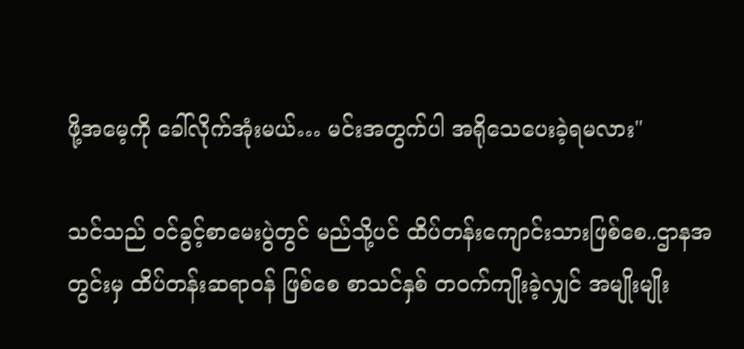ဖို့အမေ့ကို ခေါ်လိုက်အုံးမယ်… မင်းအတွက်ပါ အရိုသေပေးခဲ့ရမလား"

သင်သည် ဝင်ခွင့်စာမေးပွဲတွင် မည်သို့ပင် ထိပ်တန်းကျောင်းသားဖြစ်စေ..ဌာနအတွင်းမှ ထိပ်တန်းဆရာဝန် ဖြစ်စေ စာသင်နှစ် တဝက်ကျိုးခဲ့လျှင် အမျိုးမျိုး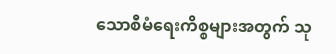သောစီမံရေးကိစ္စများအတွက် သု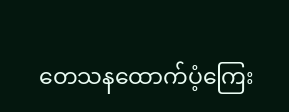တေသနထောက်ပံ့ကြေး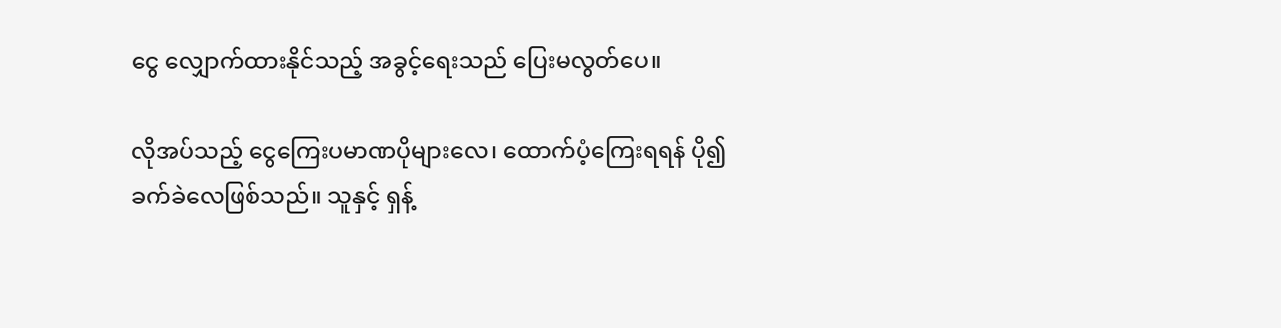ငွေ လျှောက်ထားနိုင်သည့် အခွင့်ရေးသည် ပြေးမလွတ်ပေ။

လိုအပ်သည့် ငွေကြေးပမာဏပိုများလေ၊ ထောက်ပံ့ကြေးရရန် ပို၍ ခက်ခဲလေဖြစ်သည်။ သူနှင့် ရှန့်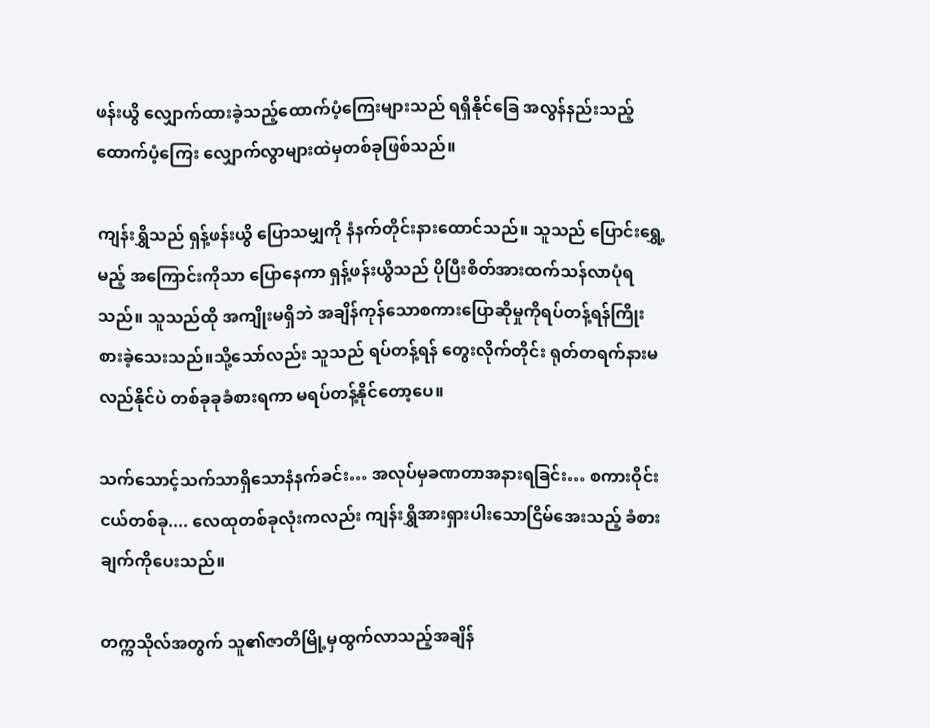ဖန်းယွိ လျှောက်ထားခဲ့သည့်ထောက်ပံ့ကြေးများသည် ရရှိနိုင်ခြေ အလွန်နည်းသည့်ထောက်ပံ့ကြေး လျှောက်လွာများထဲမှတစ်ခုဖြစ်သည်။

ကျန်းရွှိသည် ရှန့်ဖန်းယွိ ပြောသမျှကို နံနက်တိုင်းနားထောင်သည်။ သူသည် ပြောင်းရွှေ့မည့် အကြောင်းကိုသာ ပြောနေကာ ရှန့်ဖန်းယွိသည် ပိုပြီးစိတ်အားထက်သန်လာပုံရသည်။ သူသည်ထို အကျိုးမရှိဘဲ အချိန်ကုန်သောစကားပြောဆိုမှုကိုရပ်တန့်ရန်ကြိုးစားခဲ့သေးသည်။သို့သော်လည်း သူသည် ရပ်တန့်ရန် တွေးလိုက်တိုင်း ရုတ်တရက်နားမလည်နိုင်ပဲ တစ်ခုခုခံစားရကာ မရပ်တန့်နိုင်တော့ပေ။

သက်သောင့်သက်သာရှိသောနံနက်ခင်း… အလုပ်မှခဏတာအနားရခြင်း… စကားဝိုင်းငယ်တစ်ခု.... လေထုတစ်ခုလုံးကလည်း ကျန်းရွှိအားရှားပါးသောငြိမ်အေးသည့် ခံစားချက်ကိုပေးသည်။

တက္ကသိုလ်အတွက် သူ၏ဇာတိမြို့မှထွက်လာသည့်အချိန်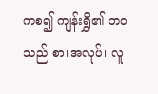ကစ၍ ကျန်းရွှိ၏ ဘဝသည် စာ၊အလုပ်၊ လူ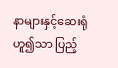နာများနှင့်ဆေးရုံဟူ၍သာ ပြည့်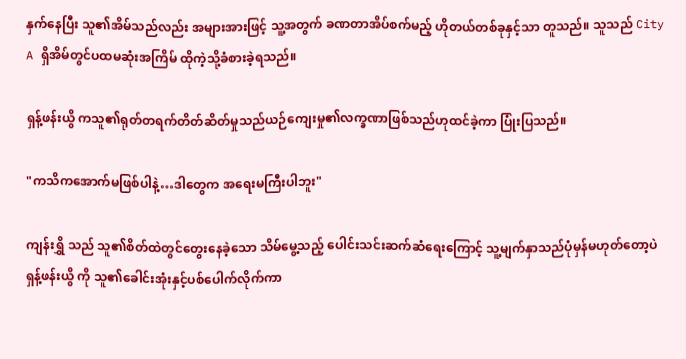နှက်နေပြီး သူ၏အိမ်သည်လည်း အများအားဖြင့် သူ့အတွက် ခဏတာအိပ်စက်မည့် ဟိုတယ်တစ်ခုနှင့်သာ တူသည်။ သူသည် City A ရှိအိမ်တွင်ပထမဆုံးအကြိမ် ထိုကဲ့သို့ခံစားခဲ့ရသည်။

ရှန့်ဖန်းယွိ ကသူ၏ရုတ်တရက်တိတ်ဆိတ်မှုသည်ယဉ်ကျေးမှု၏လက္ခဏာဖြစ်သည်ဟုထင်ခဲ့ကာ ပြုံးပြသည်။

"ကသိကအောက်မဖြစ်ပါနဲ့…ဒါတွေက အရေးမကြီးပါဘူး"

ကျန်းရွှိ သည် သူ၏စိတ်ထဲတွင်တွေးနေခဲ့သော သိမ်မွေ့သည့် ပေါင်းသင်းဆက်ဆံရေးကြောင့် သူ့မျက်နှာသည်ပုံမှန်မဟုတ်တော့ပဲ ရှန့်ဖန်းယွိ ကို သူ၏ခေါင်းအုံးနှင့်ပစ်ပေါက်လိုက်ကာ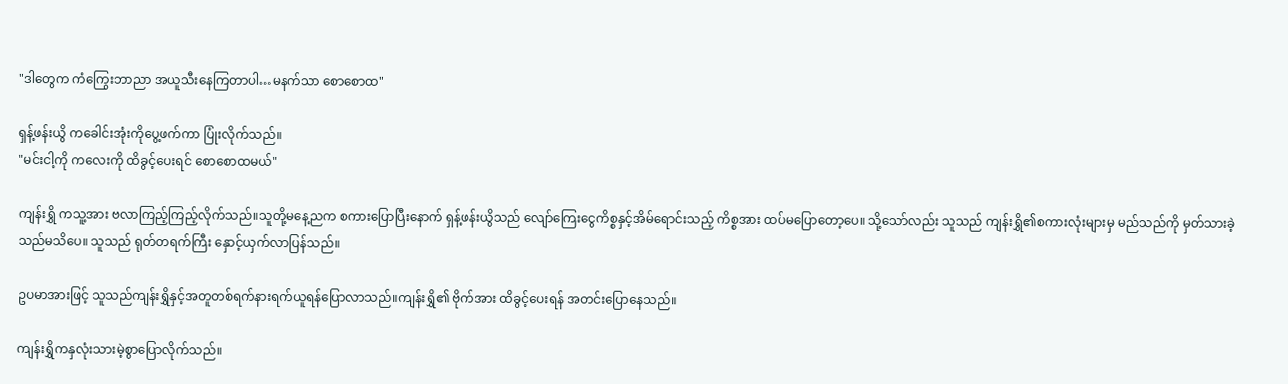"ဒါတွေက ကံကြွေးဘာညာ အယူသီးနေကြတာပါ…မနက်သာ စောစောထ"

ရှန့်ဖန်းယွိ ကခေါင်းအုံးကိုပွေ့ဖက်ကာ ပြုံးလိုက်သည်။
"မင်းငါ့ကို ကလေးကို ထိခွင့်ပေးရင် စောစောထမယ်"

ကျန်းရွှိ ကသူ့အား ဗလာကြည့်ကြည့်လိုက်သည်။သူတို့မနေ့ညက စကားပြောပြီးနောက် ရှန့်ဖန်းယွိသည် လျော်ကြေးငွေကိစ္စနှင့်အိမ်ရောင်းသည့် ကိစ္စအား ထပ်မပြောတော့ပေ။ သို့သော်လည်း သူသည် ကျန်းရွှိ၏စကားလုံးများမှ မည်သည်ကို မှတ်သားခဲ့သည်မသိပေ။ သူသည် ရုတ်တရက်ကြီး နှောင့်ယှက်လာပြန်သည်။

ဥပမာအားဖြင့် သူသည်ကျန်းရွှိနှင့်အတူတစ်ရက်နားရက်ယူရန်ပြောလာသည်။ကျန်းရွှိ၏ ဗိုက်အား ထိခွင့်ပေးရန် အတင်းပြောနေသည်။

ကျန်းရွှိကနှလုံးသားမဲ့စွာပြောလိုက်သည်။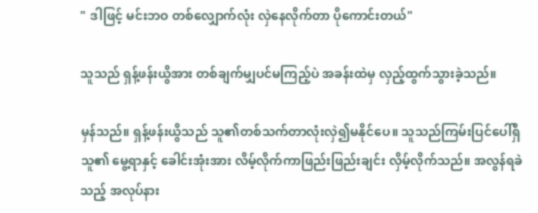" ဒါဖြင့် မင်းဘဝ တစ်လျှောက်လုံး လှဲနေလိုက်တာ ပိုကောင်းတယ်"

သူသည် ရှန့်ဖန်းယွိအား တစ်ချက်မျှပင်မကြည့်ပဲ အခန်းထဲမှ လှည့်ထွက်သွားခဲ့သည်။

မှန်သည်။ ရှန့်ဖန်းယွိသည် သူ၏တစ်သက်တာလုံးလှဲ၍မနိုင်ပေ။ သူသည်ကြမ်းပြင်ပေါ်ရှိ သူ၏ မွေ့ရာနှင့် ခေါင်းအုံးအား လိမ့်လိုက်ကာဖြည်းဖြည်းချင်း လှိမ့်လိုက်သည်။ အလွန်ရခဲ သည့် အလုပ်နား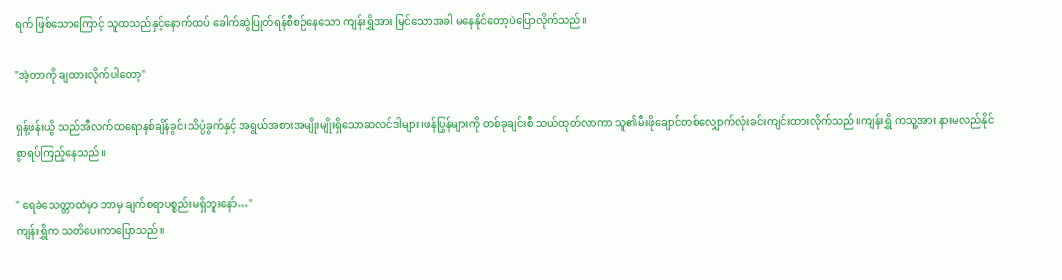ရက် ဖြစ်သောကြောင့် သူထသည်နှင့်နောက်ထပ် ခေါက်ဆွဲပြုတ်ရန်စီစဉ်နေသော ကျန်းရွှိအား မြင်သောအခါ မနေနိုင်တော့ပဲပြောလိုက်သည်။

"အဲ့တာကို ချထားလိုက်ပါတော့"

ရှန့်ဖန်းယွိ သည်အီလက်ထရောနစ်ချိန်ခွင်၊သိပ္ပံခွက်နှင့် အရွယ်အစားအမျိုးမျိုးရှိသောဆလင်ဒါများ၊ဖန်ပြွန်များကို တစ်ခုချင်းစီ သယ်ထုတ်လာကာ သူ၏မီးဖိုချောင်တစ်လျှောက်လုံးခင်းကျင်းထားလိုက်သည်။ကျန်းရွှိ ကသူ့အား နားမလည်နိုင်စွာရပ်ကြည့်နေသည်။

" ရေခဲသေတ္တာထဲမှာ ဘာမှ ချက်စရာပစ္စည်းမရှိဘူးနော်…"
ကျန်းရွှိက သတိပေးကာပြောသည်။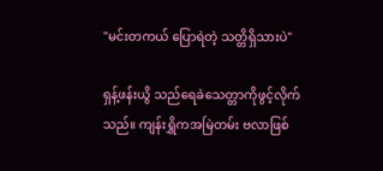"မင်းတကယ် ပြောရဲတဲ့ သတ္တိရှိသားပဲ"

ရှန့်ဖန်းယွိ သည်ရေခဲသေတ္တာကိုဖွင့်လိုက်သည်။ ကျန်းရွှိကအမြဲတမ်း ဗလာဖြစ်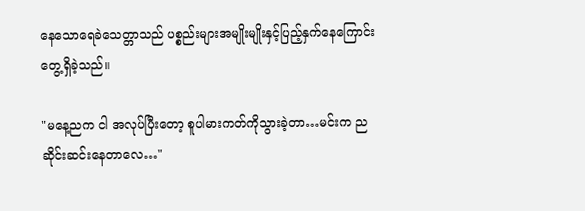နေသောရေခဲသေတ္တာသည် ပစ္စည်းများအမျိုးမျိုးနှင့်ပြည့်နှက်နေကြောင်းတွေ့ရှိခဲ့သည်။

"မနေ့ညက ငါ အလုပ်ပြီးတော့ စူပါမားကတ်ကိုသွားခဲ့တာ…မင်းက ညဆိုင်းဆင်းနေတာလေ…"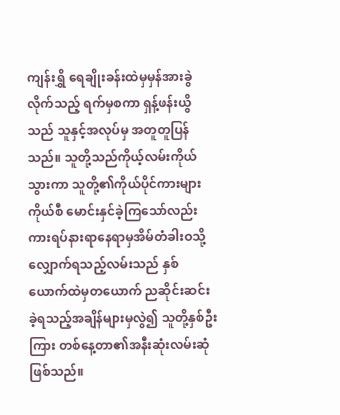ကျန်းရွှိ ရေချိုးခန်းထဲမှမှန်အားခွဲလိုက်သည့် ရက်မှစကာ ရှန့်ဖန်းယွိသည် သူနှင့်အလုပ်မှ အတူတူပြန်သည်။ သူတို့သည်ကိုယ့်လမ်းကိုယ်သွားကာ သူတို့၏ကိုယ်ပိုင်ကားများကိုယ်စီ မောင်းနှင်ခဲ့ကြသော်လည်း ကားရပ်နားရာနေရာမှအိမ်တံခါးဝသို့လျှောက်ရသည့်လမ်းသည် နှစ်ယောက်ထဲမှတယောက် ညဆိုင်းဆင်းခဲ့ရသည့်အချိန်များမှလွဲ၍ သူတို့နှစ်ဦးကြား တစ်နေ့တာ၏အနီးဆုံးလမ်းဆုံဖြစ်သည်။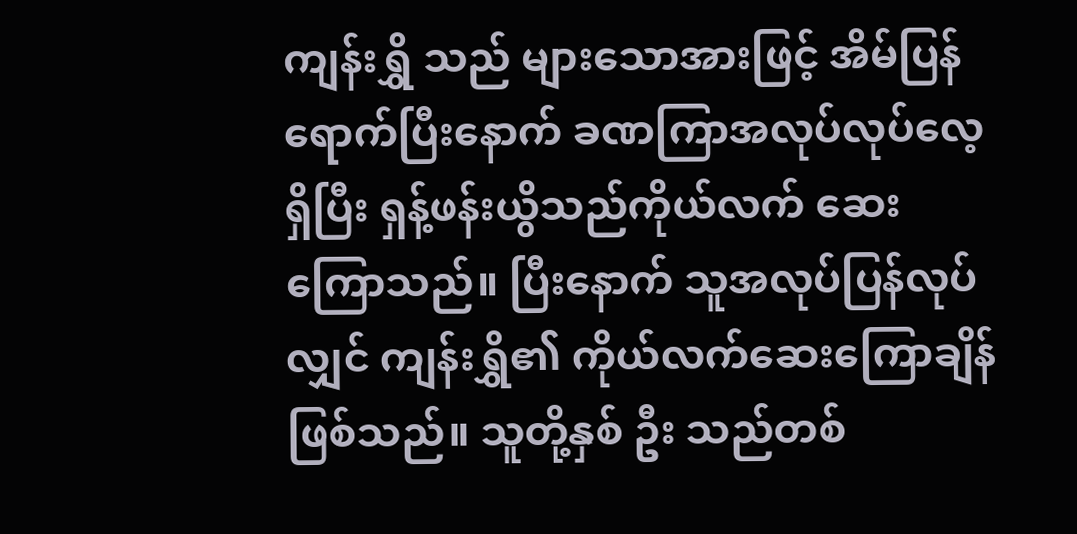ကျန်းရွှိ သည် များသောအားဖြင့် အိမ်ပြန်ရောက်ပြီးနောက် ခဏကြာအလုပ်လုပ်လေ့ရှိပြီး ရှန့်ဖန်းယွိသည်ကိုယ်လက် ဆေးကြောသည်။ ပြီးနောက် သူအလုပ်ပြန်လုပ်လျှင် ကျန်းရွှိ၏ ကိုယ်လက်ဆေးကြောချိန်ဖြစ်သည်။ သူတို့နှစ် ဦး သည်တစ်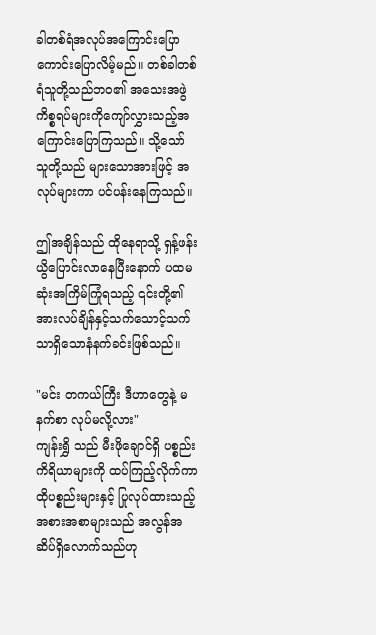ခါတစ်ရံအလုပ်အကြောင်းပြောကောင်းပြောလိမ့်မည်။ တစ်ခါတစ်ရံသူတို့သည်ဘဝ၏ အသေးအဖွဲကိစ္စရပ်များကိုကျော်လွှားသည့်အကြောင်းပြောကြသည်။ သို့သော် သူတို့သည် များသောအားဖြင့် အလုပ်များကာ ပင်ပန်းနေကြသည်။

ဤအချိန်သည် ထိုနေရာသို့ ရှန့်ဖန်းယွိပြောင်းလာနေပြီးနောက် ပထမဆုံးအကြိမ်ကြုံရသည့် ၎င်းတို့၏ အားလပ်ချိန်နှင့်သက်သောင့်သက်သာရှိသောနံနက်ခင်းဖြစ်သည်။

"မင်း တကယ်ကြီး ဒီဟာတွေနဲ့ မနက်စာ လုပ်မလို့လား"
ကျန်းရွှိ သည် မီးဖိုချောင်ရှိ ပစ္စည်းကိရိယာများကို ထပ်ကြည့်လိုက်ကာ ထိုပစ္စည်းများနှင့် ပြုလုပ်ထားသည့်အစားအစာများသည် အလွန်အဆိပ်ရှိလောက်သည်ဟု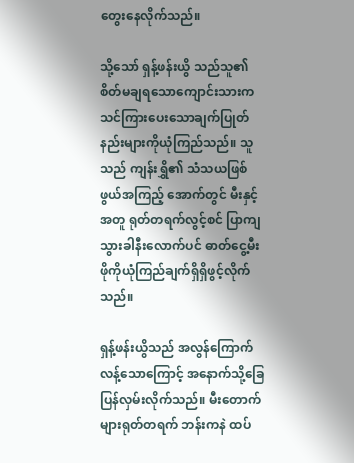တွေးနေလိုက်သည်။

သို့သော် ရှန့်ဖန်းယွိ သည်သူ၏စိတ်မချရသောကျောင်းသားက သင်ကြားပေးသောချက်ပြုတ်နည်းများကိုယုံကြည်သည်။ သူသည် ကျန်းရွှိ၏ သံသယဖြစ်ဖွယ်အကြည့် အောက်တွင် မီးနှင့်အတူ ရုတ်တရက်လွင့်စင် ပြာကျသွားခါနီးလောက်ပင် ဓာတ်ငွေ့မီးဖိုကိုယုံကြည်ချက်ရှိရှိဖွင့်လိုက်သည်။

ရှန့်ဖန်းယွိသည် အလွန်ကြောက်လန့်သောကြောင့် အနောက်သို့ခြေပြန်လှမ်းလိုက်သည်။ မီးတောက်များရုတ်တရက် ဘန်းကနဲ ထပ်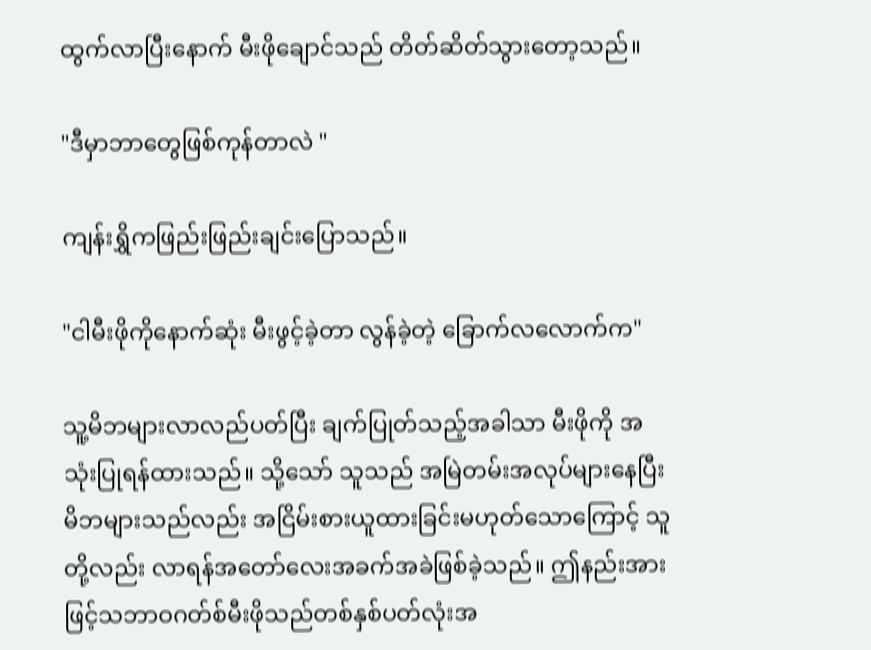ထွက်လာပြီးနောက် မီးဖိုချောင်သည် တိတ်ဆိတ်သွားတော့သည်။

"ဒီမှာဘာတွေဖြစ်ကုန်တာလဲ "

ကျန်းရွှိကဖြည်းဖြည်းချင်းပြောသည်။

"ငါမီးဖိုကိုနောက်ဆုံး မီးဖွင့်ခဲ့တာ လွန်ခဲ့တဲ့ ခြောက်လလောက်က"

သူ့မိဘများလာလည်ပတ်ပြီး ချက်ပြုတ်သည့်အခါသာ မီးဖိုကို အသုံးပြုရန်ထားသည်။ သို့သော် သူသည် အမြဲတမ်းအလုပ်များနေပြီး မိဘများသည်လည်း အငြိမ်းစားယူထားခြင်းမဟုတ်သောကြောင့် သူတို့လည်း လာရန်အတော်လေးအခက်အခဲဖြစ်ခဲ့သည်။ ဤနည်းအားဖြင့်သဘာဝဂတ်စ်မီးဖိုသည်တစ်နှစ်ပတ်လုံးအ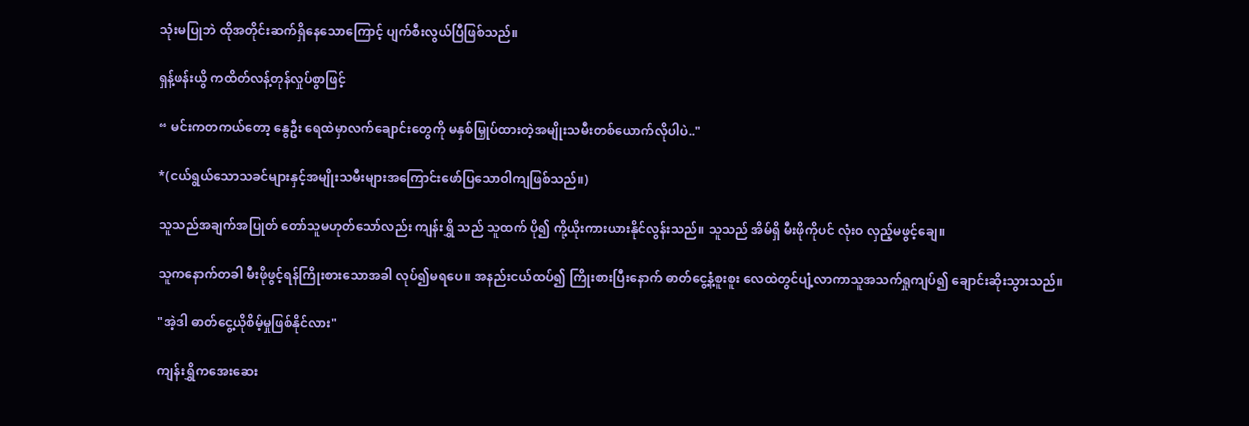သုံးမပြုဘဲ ထိုအတိုင်းဆက်ရှိနေသောကြောင့် ပျက်စီးလွယ်ပြီဖြစ်သည်။

ရှန့်ဖန်းယွိ ကထိတ်လန့်တုန်လှုပ်စွာဖြင့်

“ မင်းကတကယ်တော့ နွေဦး ရေထဲမှာလက်ချောင်းတွေကို မနှစ်မြှုပ်ထားတဲ့အမျိုးသမီးတစ်ယောက်လိုပါပဲ.."

*(ငယ်ရွယ်သောသခင်များနှင့်အမျိုးသမီးများအကြောင်းဖော်ပြသောဝါကျဖြစ်သည်။)

သူသည်အချက်အပြုတ် တော်သူမဟုတ်သော်လည်း ကျန်းရွှိ သည် သူထက် ပို၍ ကို့ယိုးကားယားနိုင်လွန်းသည်။ သူသည် အိမ်ရှိ မီးဖိုကိုပင် လုံးဝ လှည့်မဖွင့်ချေ။

သူကနောက်တခါ မီးဖိုဖွင့်ရန်ကြိုးစားသောအခါ လုပ်၍မရပေ။ အနည်းငယ်ထပ်၍ ကြိုးစားပြီးနောက် ဓာတ်ငွေ့နံ့စူးစူး လေထဲတွင်ပျံ့လာကာသူအသက်ရှုကျပ်၍ ချောင်းဆိုးသွားသည်။

"အဲ့ဒါ ဓာတ်ငွေ့ယိုစိမ့်မှုဖြစ်နိုင်လား"

ကျန်းရွှိကအေးဆေး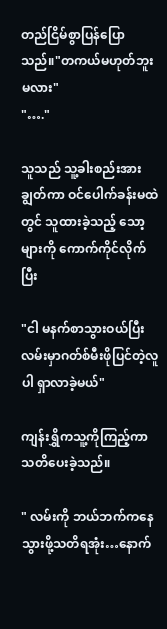တည်ငြိမ်စွာပြန်ပြောသည်။"တကယ်မဟုတ်ဘူးမလား"
"…."

သူသည် သူ့ခါးစည်းအား ချွတ်ကာ ဝင်ပေါက်ခန်းမထဲတွင် သူထားခဲ့သည့် သော့များကို ကောက်ကိုင်လိုက်ပြီး

"ငါ မနက်စာသွားဝယ်ပြီး လမ်းမှာဂတ်စ်မီးဖိုပြင်တဲ့လူပါ ရှာလာခဲ့မယ်"

ကျန်းရွှိကသူ့ကိုကြည့်ကာသတိပေးခဲ့သည်။

" လမ်းကို ဘယ်ဘက်ကနေသွားဖို့သတိရအုံး…နောက်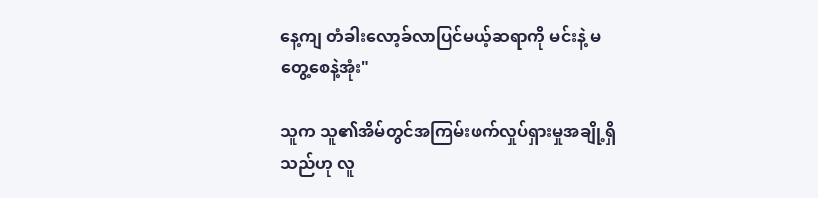နေ့ကျ တံခါးလော့ခ်လာပြင်မယ့်ဆရာကို မင်းနဲ့ မတွေ့စေနဲ့အုံး"

သူက သူ၏အိမ်တွင်အကြမ်းဖက်လှုပ်ရှားမှုအချို့ရှိသည်ဟု လူ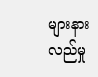များနားလည်မှု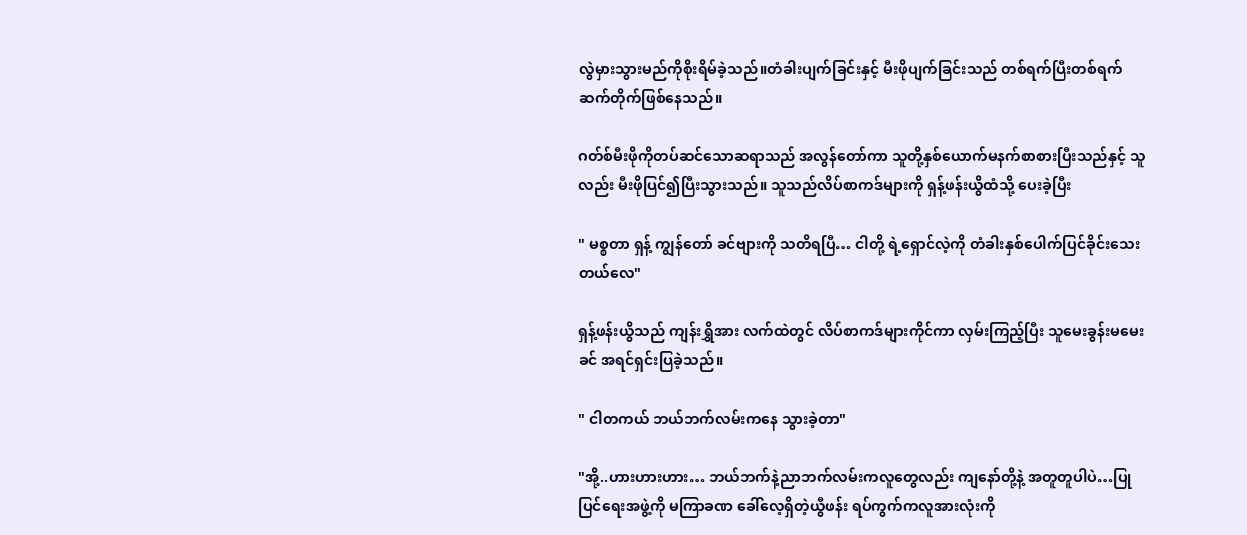လွဲမှားသွားမည်ကိုစိုးရိမ်ခဲ့သည်။တံခါးပျက်ခြင်းနှင့် မီးဖိုပျက်ခြင်းသည် တစ်ရက်ပြီးတစ်ရက်ဆက်တိုက်ဖြစ်နေသည်။

ဂတ်စ်မီးဖိုကိုတပ်ဆင်သောဆရာသည် အလွန်တော်ကာ သူတို့နှစ်ယောက်မနက်စာစားပြီးသည်နှင့် သူလည်း မီးဖိုပြင်၍ပြီးသွားသည်။ သူသည်လိပ်စာကဒ်များကို ရှန့်ဖန်းယွိထံသို့ ပေးခဲ့ပြီး

" မစ္စတာ ရှန့် ကျွန်တော် ခင်ဗျားကို သတိရပြီ… ငါတို့ ရဲ့ရှောင်လဲ့ကို တံခါးနှစ်ပေါက်ပြင်ခိုင်းသေးတယ်လေ"

ရှန့်ဖန်းယွိသည် ကျန်းရွှိအား လက်ထဲတွင် လိပ်စာကဒ်များကိုင်ကာ လှမ်းကြည့်ပြီး သူမေးခွန်းမမေးခင် အရင်ရှင်းပြခဲ့သည်။

" ငါတကယ် ဘယ်ဘက်လမ်းကနေ သွားခဲ့တာ"

"အို့..ဟားဟားဟား… ဘယ်ဘက်နဲ့ညာဘက်လမ်းကလူတွေလည်း ကျနော်တို့နဲ့ အတူတူပါပဲ…ပြုပြင်ရေးအဖွဲ့ကို မကြာခဏ ခေါ်လေ့ရှိတဲ့ယွီဖန်း ရပ်ကွက်ကလူအားလုံးကို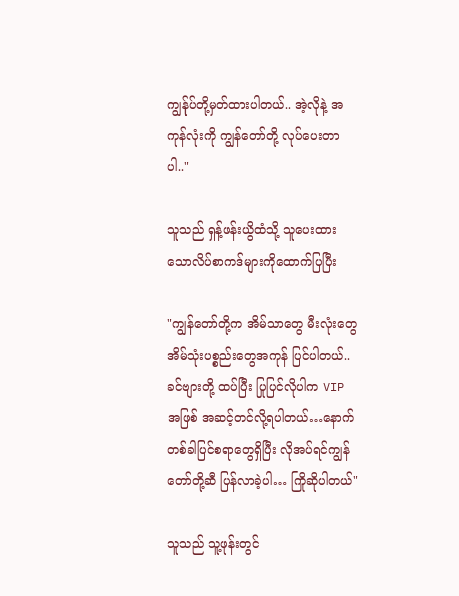ကျွန်ုပ်တို့မှတ်ထားပါတယ်.. အဲ့လိုနဲ့ အကုန်လုံးကို ကျွန်တော်တို့ လုပ်ပေးတာပါ.."

သူသည် ရှန့်ဖန်းယွိထံသို့ သူပေးထားသောလိပ်စာကဒ်များကိုထောက်ပြပြီး

"ကျွန်တော်တို့က အိမ်သာတွေ မီးလုံးတွေ အိမ်သုံးပစ္စည်းတွေအကုန် ပြင်ပါတယ်.. ခင်ဗျားတို့ ထပ်ပြီး ပြုပြင်လိုပါက VIP အဖြစ် အဆင့်တင်လို့ရပါတယ်…နောက်တစ်ခါပြင်စရာတွေရှိပြီး လိုအပ်ရင်ကျွန်တော်တို့ဆီ ပြန်လာခဲ့ပါ… ကြိုဆိုပါတယ်"

သူသည် သူ့ဖုန်းတွင်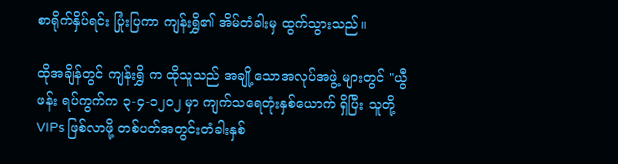စာရိုက်နှိပ်ရင်း ပြုံးပြကာ ကျန်းရွှိ၏ အိမ်တံခါးမှ ထွက်သွားသည်။

ထိုအချိန်တွင် ကျန်းရွှိ က ထိုသူသည် အချို့သောအလုပ်အဖွဲ့ များတွင် "ယွီဖန်း ရပ်ကွက်က ၃-၄-၁၂၀၂ မှာ ကျက်သရေတုံးနှစ်ယောက် ရှိပြီး သူတို့ VIPs ဖြစ်လာဖို့ တစ်ပတ်အတွင်းတံခါးနှစ်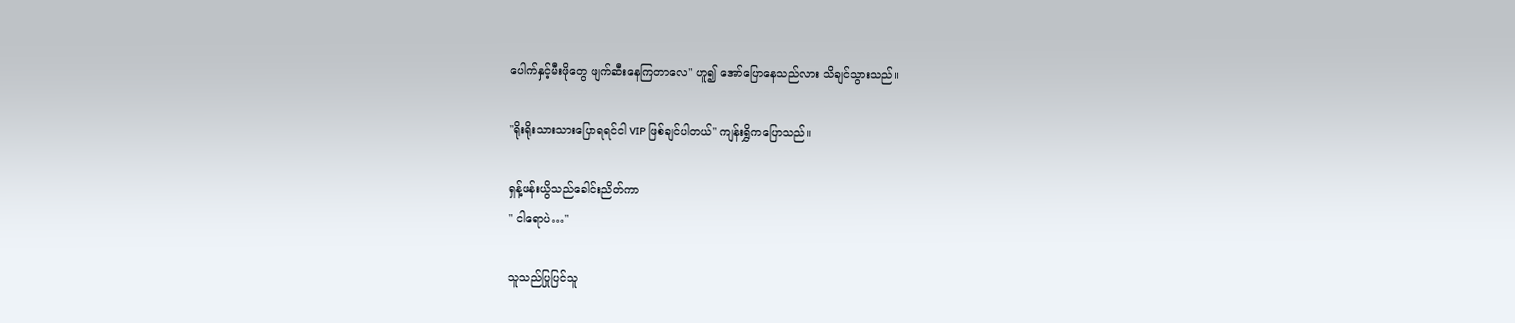ပေါက်နှင့်မီးဖိုတွေ ဖျက်ဆီးနေကြတာလေ" ဟူ၍ အော်ပြောနေသည်လား သိချင်သွားသည်။

"ရိုးရိုးသားသားပြောရရင်ငါ VIP ဖြစ်ချင်ပါတယ်" ကျန်းရွှိကပြောသည်။

ရှန့်ဖန်းယွိသည်ခေါင်းညိတ်ကာ
" ငါရောပဲ…"

သူသည်ပြုပြင်သူ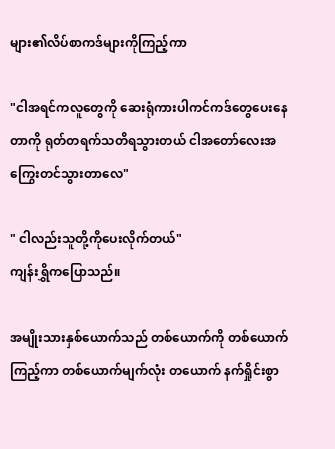များ၏လိပ်စာကဒ်များကိုကြည့်ကာ

"ငါအရင်ကလူတွေကို ဆေးရုံကားပါကင်ကဒ်တွေပေးနေတာကို ရုတ်တရက်သတိရသွားတယ် ငါအတော်လေးအကြွေးတင်သွားတာလေ"

" ငါလည်းသူတို့ကိုပေးလိုက်တယ်"
ကျန်းရွှိကပြောသည်။

အမျိုးသားနှစ်ယောက်သည် တစ်ယောက်ကို တစ်ယောက်ကြည့်ကာ တစ်ယောက်မျက်လုံး တယောက် နက်ရှိုင်းစွာ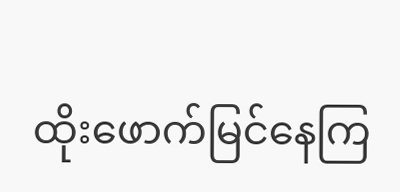ထိုးဖောက်မြင်နေကြ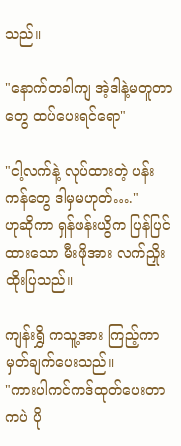သည်။

"နောက်တခါကျ အဲ့ဒါနဲ့မတူတာတွေ ထပ်ပေးရင်ရော"

"ငါ့လက်နဲ့ လုပ်ထားတဲ့ ပန်းကန်တွေ ဒါမှမဟုတ်…."
ဟုဆိုကာ ရှန်ဖန်းယွိက ပြန်ပြင်ထားသော မီးဖိုအား လက်ညှိုးထိုးပြသည်။

ကျန်းရွှိ ကသူ့အား ကြည့်ကာ မှတ်ချက်ပေးသည်။
"ကားပါကင်ကဒ်ထုတ်ပေးတာကပဲ ပို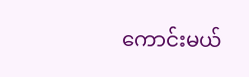ကောင်းမယ်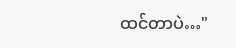ထင်တာပဲ…"